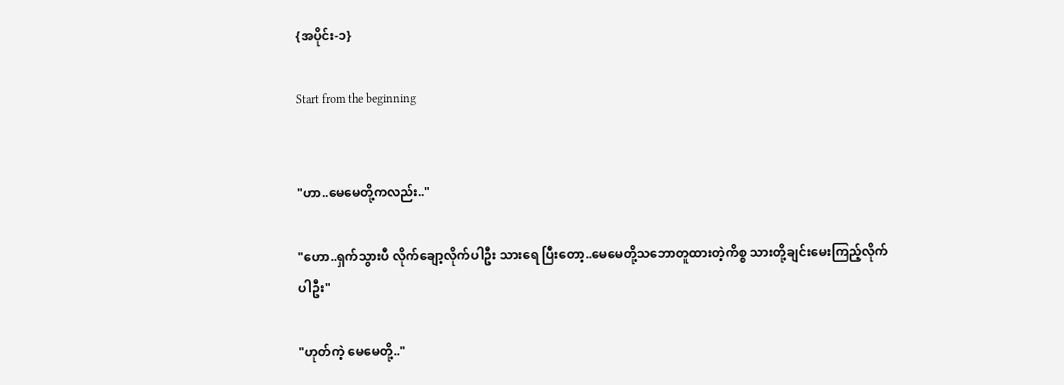{အပိုင်း-၁}

Start from the beginning


"ဟာ..မေမေတို့ကလည်း.."

"ဟော..ရှက်သွားပီ လိုက်ချော့လိုက်ပါဦး သားရေ ပြီးတော့..မေမေတို့သဘောတူထားတဲ့ကိစ္စ သားတို့ချင်းမေးကြည့်လိုက်ပါဦး"

"ဟုတ်ကဲ့ မေမေတို့.."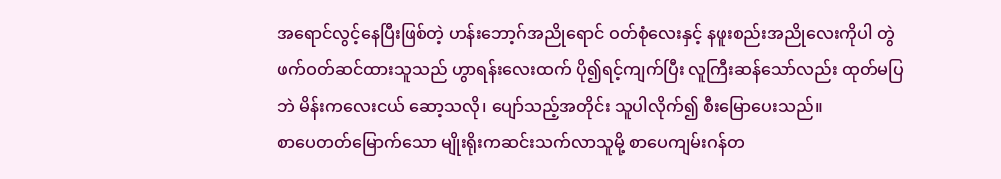အရောင်လွင့်နေပြီးဖြစ်တဲ့ ဟန်းဘော့ဂ်အညိုရောင် ဝတ်စုံလေးနှင့် နဖူးစည်းအညိုလေးကိုပါ တွဲဖက်ဝတ်ဆင်ထားသူသည် ဟွာရန်းလေးထက် ပို၍ရင့်ကျက်ပြီး လူကြီးဆန်သော်လည်း ထုတ်မပြဘဲ မိန်းကလေးငယ် ဆော့သလို၊ ပျော်သည့်အတိုင်း သူပါလိုက်၍ စီးမြောပေးသည်။
စာပေတတ်‌မြောက်သော မျိုးရိုးကဆင်းသက်လာသူမို့ စာပေကျမ်းဂန်တ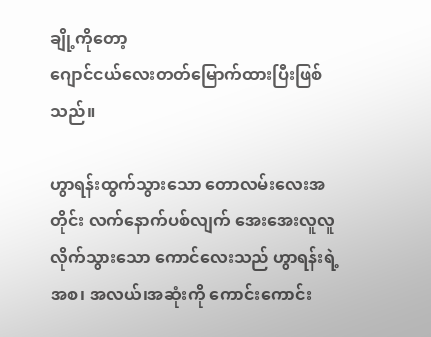ချို့ကိုတော့
ဂျောင်ငယ်လေးတတ်မြောက်ထားပြီးဖြစ်သည်။

ဟွာရန်းထွက်သွားသော တောလမ်းလေးအတိုင်း လက်နောက်ပစ်လျက် အေးအေးလူလူလိုက်သွားသော ကောင်လေးသည် ဟွာရန်းရဲ့ အစ၊ အလယ်၊အဆုံးကို ကောင်းကောင်း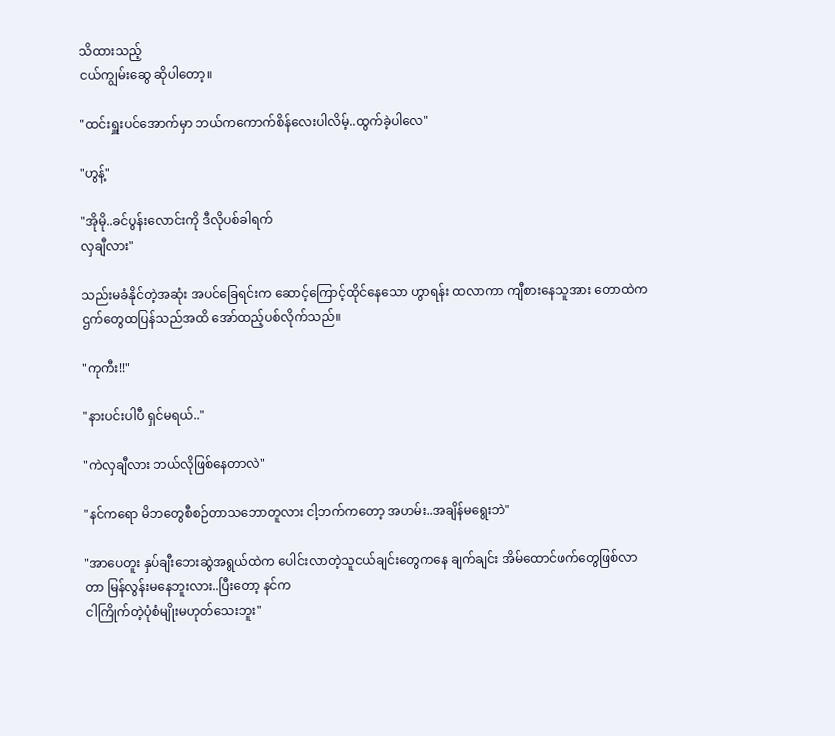သိထားသည့်
ငယ်ကျွမ်းဆွေ ဆိုပါတော့။

"ထင်းရှူးပင်အောက်မှာ ဘယ်ကကောက်စိန်လေးပါလိမ့်..ထွက်ခဲ့ပါလေ"

"ဟွန့်"

"အိုမို..ခင်ပွန်းလောင်းကို ဒီလိုပစ်ခါရက်
လှချီလား"

သည်းမခံနိုင်တဲ့အဆုံး အပင်ခြေရင်းက ဆောင့်ကြောင့်ထိုင်နေ‌သော ဟွာရန်း ထလာကာ ကျီစားနေသူအား တောထဲက ဌက်တွေထပြန်သည်အထိ အော်ထည့်ပစ်လိုက်သည်။

"ကုကီး!!"

"နားပင်းပါပီ ရှင်မရယ်.."

"ကဲလှချီလား ဘယ်လိုဖြစ်နေတာလဲ"

"နင်ကရော မိဘတွေစီစဉ်တာသဘောတူလား ငါ့ဘက်ကတော့ အဟမ်း..အချိန်မရွေးဘဲ"

"အာပေတူး နှပ်ချီးဘေးဆွဲအရွယ်ထဲက ပေါင်းလာတဲ့သူငယ်ချင်းတွေကနေ ချက်ချင်း အိမ်ထောင်ဖက်တွေဖြစ်လာတာ မြန်လွန်းမနေဘူးလား..ပြီးတော့ နင်က
ငါကြိုက်တဲ့ပုံစံမျိုးမဟုတ်သေးဘူး"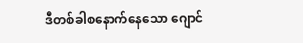ဒီတစ်ခါစနောက်နေသော ဂျောင်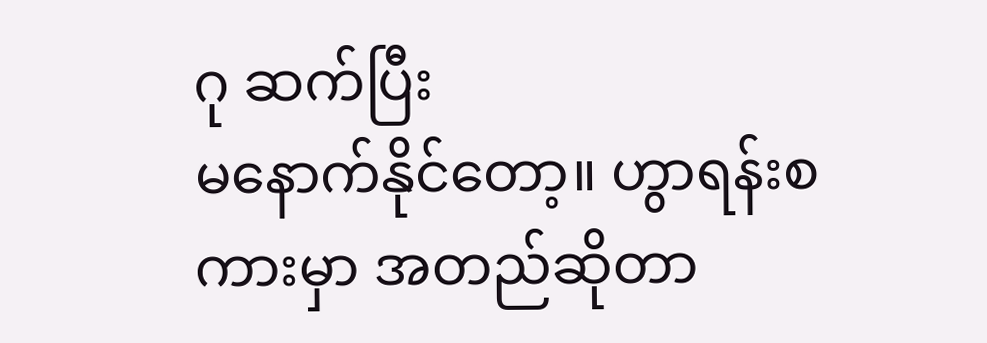ဂု ဆက်ပြီး
မနောက်နိုင်တော့။ ဟွာရန်းစကားမှာ အတည်ဆိုတာ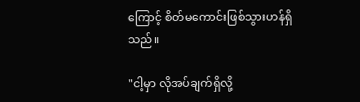ကြောင့် စိတ်မကောင်းဖြစ်သွားဟန်ရှိသည်။

"ငါ့မှာ လိုအပ်ချက်ရှိလို့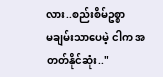လား..စည်းစိမ်ဥစ္စာ
မချမ်းသာပေမဲ့ ငါက ‌အတတ်နိုင်ဆုံး.."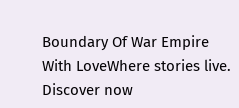Boundary Of War Empire With LoveWhere stories live. Discover now